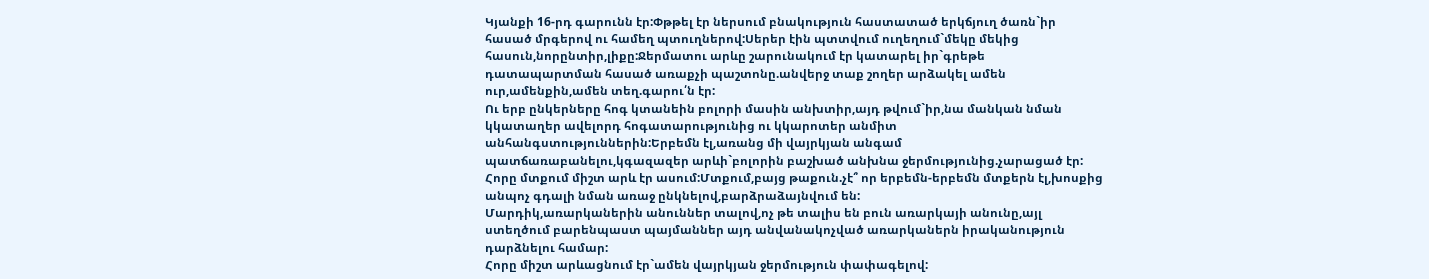Կյանքի 16-րդ գարունն էր:Փթթել էր ներսում բնակություն հաստատած երկճյուղ ծառն`իր հասած մրգերով ու համեղ պտուղներով:Սերեր էին պտտվում ուղեղում`մեկը մեկից հասուն,նորընտիր,լիքը:Ջերմատու արևը շարունակում էր կատարել իր`գրեթե դատապարտման հասած առաքչի պաշտոնը.անվերջ տաք շողեր արձակել ամեն ուր,ամենքին,ամեն տեղ.գարու՛ն էր:
Ու երբ ընկերները հոգ կտանեին բոլորի մասին անխտիր,այդ թվում`իր,նա մանկան նման կկատաղեր ավելորդ հոգատարությունից ու կկարոտեր անմիտ անհանգստություններին:Երբեմն էլ,առանց մի վայրկյան անգամ պատճառաբանելու,կգազազեր արևի`բոլորին բաշխած անխնա ջերմությունից.չարացած էր:
Հորը մտքում միշտ արև էր ասում:Մտքում,բայց թաքուն.չէ՞ որ երբեմն-երբեմն մտքերն էլ,խոսքից անպոչ գդալի նման առաջ ընկնելով,բարձրաձայնվում են:
Մարդիկ,առարկաներին անուններ տալով,ոչ թե տալիս են բուն առարկայի անունը,այլ ստեղծում բարենպաստ պայմաններ այդ անվանակոչված առարկաներն իրականություն դարձնելու համար:
Հորը միշտ արևացնում էր`ամեն վայրկյան ջերմություն փափագելով: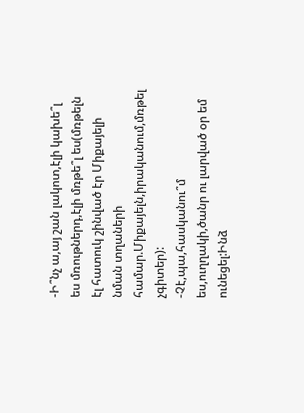-Ի՞նչ ա,այ շան լակոտ,էլի կախե՞լ ես մռութներդ,էլի մռթե՞լ ես(մռթելն էլ հատուկ շինված էր Միքայելի նման տղաների համար.Միքայելն,իրականում,մռթել չգիտեր):
-Չէ,պա,հասկանու՞մ ես,ուղղակի,ծանր ու լարված օր եմ ունեցել:Ինձ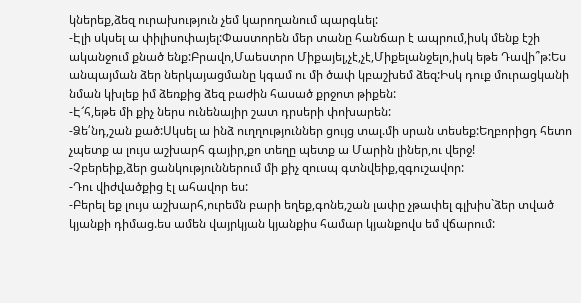կներեք,ձեզ ուրախություն չեմ կարողանում պարգևել:
-Էլի սկսել ա փիլիսոփայել:Փաստորեն մեր տանը հանճար է ապրում,իսկ մենք էշի ականջում քնած ենք:Բրավո,Մաեստրո Միքայել,չէ,չէ,Միքելանջելո,իսկ եթե Դավի՞թ:Ես անպայման ձեր ներկայացմանը կգամ ու մի ծափ կբաշխեմ ձեզ:Իսկ դուք մուրացկանի նման կխլեք իմ ձեռքից ձեզ բաժին հասած քրջոտ թիքեն:
-Է՜հ,եթե մի քիչ ներս ունենայիր շատ դրսերի փոխարեն:
-Ձե՛նդ,շան քած:Սկսել ա ինձ ուղղություններ ցույց տալ.մի սրան տեսեք:Եղբորիցդ հետո չպետք ա լույս աշխարհ գայիր,քո տեղը պետք ա Մարին լիներ,ու վերջ!
-Չբերեիք,ձեր ցանկություններում մի քիչ զուսպ գտնվեիք,զգուշավոր:
-Դու վիժվածքից էլ ահավոր ես:
-Բերել եք լույս աշխարհ,ուրեմն բարի եղեք,գոնե,շան լափը չթափել գլխիս`ձեր տված կյանքի դիմաց.ես ամեն վայրկյան կյանքիս համար կյանքովս եմ վճարում: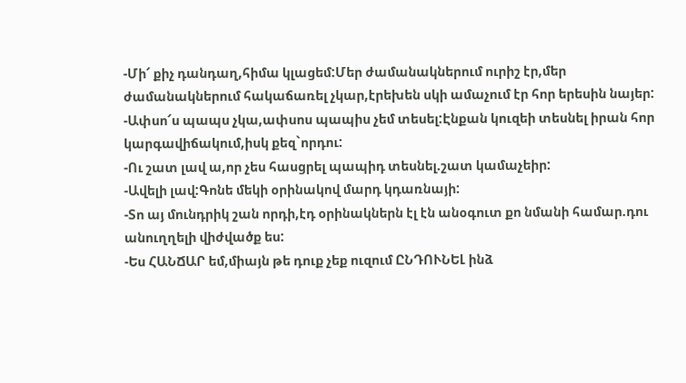-Մի՜ քիչ դանդաղ,հիմա կլացեմ:Մեր ժամանակներում ուրիշ էր,մեր ժամանակներում հակաճառել չկար,էրեխեն սկի ամաչում էր հոր երեսին նայեր:
-Ափսո՜ս պապս չկա,ափսոս պապիս չեմ տեսել:Էնքան կուզեի տեսնել իրան հոր կարգավիճակում,իսկ քեզ`որդու:
-Ու շատ լավ ա,որ չես հասցրել պապիդ տեսնել.շատ կամաչեիր:
-Ավելի լավ:Գոնե մեկի օրինակով մարդ կդառնայի:
-Տո այ մունդրիկ շան որդի,էդ օրինակներն էլ էն անօգուտ քո նմանի համար.դու անուղղելի վիժվածք ես:
-Ես ՀԱՆՃԱՐ եմ,միայն թե դուք չեք ուզում ԸՆԴՈՒՆԵԼ ինձ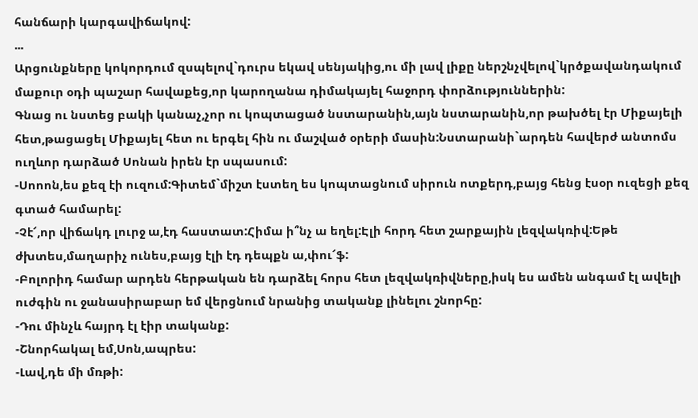հանճարի կարգավիճակով:
...
Արցունքները կոկորդում զսպելով`դուրս եկավ սենյակից,ու մի լավ լիքը ներշնչվելով`կրծքավանդակում մաքուր օդի պաշար հավաքեց,որ կարողանա դիմակայել հաջորդ փորձություններին:
Գնաց ու նստեց բակի կանաչ,չոր ու կոպտացած նստարանին,այն նստարանին,որ թախծել էր Միքայելի հետ,թացացել Միքայել հետ ու երգել հին ու մաշված օրերի մասին:Նստարանի`արդեն հավերժ անտոմս ուղևոր դարձած Սոնան իրեն էր սպասում:
-Սոոոն,ես քեզ էի ուզում:Գիտեմ`միշտ էստեղ ես կոպտացնում սիրուն ոտքերդ,բայց հենց էսօր ուզեցի քեզ գտած համարել:
-Չէ՜,որ վիճակդ լուրջ ա,էդ հաստատ:Հիմա ի՞նչ ա եղել:Էլի հորդ հետ շարքային լեզվակռիվ:Եթե ժխտես,մաղարիչ ունես,բայց էլի էդ դեպքն ա,փու՜ֆ:
-Բոլորիդ համար արդեն հերթական են դարձել հորս հետ լեզվակռիվները,իսկ ես ամեն անգամ էլ ավելի ուժգին ու ջանասիրաբար եմ վերցնում նրանից տականք լինելու շնորհը:
-Դու մինչև հայրդ էլ էիր տականք:
-Շնորհակալ եմ,Սոն,ապրես:
-Լավ,դե մի մռթի: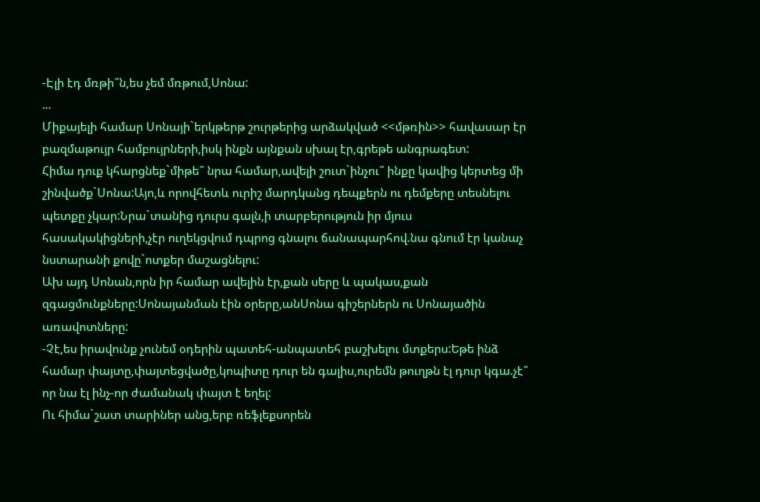-Էլի էդ մռթի՞ն,ես չեմ մռթում,Սոնա:
...
Միքայելի համար Սոնայի`երկթերթ շուրթերից արձակված <<մթռին>> հավասար էր բազմաթույր համբույրների,իսկ ինքն այնքան սխալ էր,գրեթե անգրագետ:
Հիմա դուք կհարցնեք`միթե՞ նրա համար,ավելի շուտ`ինչու՞ ինքը կավից կերտեց մի շինվածք`Սոնա:Այո,և որովհետև ուրիշ մարդկանց դեպքերն ու դեմքերը տեսնելու պետքը չկար:Նրա`տանից դուրս գալն,ի տարբերություն իր մյուս հասակակիցների,չէր ուղեկցվում դպրոց գնալու ճանապարհով.նա գնում էր կանաչ նստարանի քովը`ոտքեր մաշացնելու:
Ախ այդ Սոնան,որն իր համար ավելին էր,քան սերը և պակաս,քան զգացմունքները:Սոնայանման էին օրերը,անՍոնա գիշերներն ու Սոնայածին առավոտները:
-Չէ,ես իրավունք չունեմ օդերին պատեհ-անպատեհ բաշխելու մտքերս:Եթե ինձ համար փայտը,փայտեցվածը,կոպիտը դուր են գալիս,ուրեմն թուղթն էլ դուր կգա.չէ՞ որ նա էլ ինչ-որ ժամանակ փայտ է եղել:
Ու հիմա`շատ տարիներ անց,երբ ռեֆլեքսորեն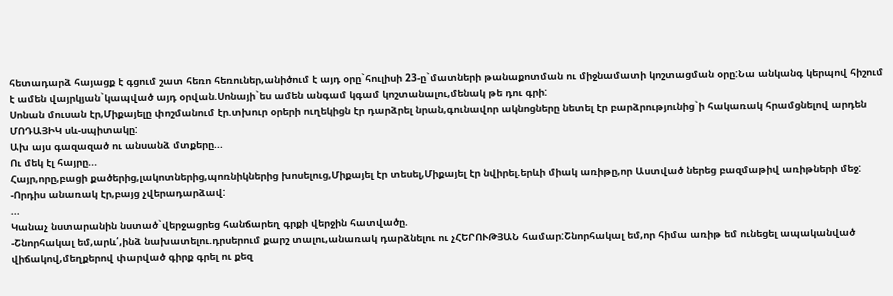հետադարձ հայացք է գցում շատ հեռո հեռուներ,անիծում է այդ օրը`հուլիսի 23-ը`մատների թանաքոտման ու միջնամատի կոշտացման օրը:Նա անկանգ կերպով հիշում է ամեն վայրկյան`կապված այդ օրվան.Սոնայի`ես ամեն անգամ կգամ կոշտանալու,մենակ թե դու գրի:
Սոնան մուսան էր,Միքայելը փոշմանում էր.տխուր օրերի ուղեկիցն էր դարձրել նրան,գունավոր ակնոցները նետել էր բարձրությունից`ի հակառակ հրամցնելով արդեն ՄՈԴԱՅԻԿ սև-սպիտակը:
Ախ այս գազազած ու անսանձ մտքերը...
Ու մեկ էլ հայրը...
Հայր,որը,բացի քածերից,լակոտներից,պոռնիկներից խոսելուց,Միքայել էր տեսել,Միքայել էր նվիրել.երևի միակ առիթը,որ Աստված ներեց բազմաթիվ առիթների մեջ:
-Որդիս անառակ էր,բայց չվերադարձավ:
...
Կանաչ նստարանին նստած`վերջացրեց հանճարեղ գրքի վերջին հատվածը.
-Շնորհակալ եմ,արև՛,ինձ նախատելու.դրսերում քարշ տալու,անառակ դարձնելու ու չՀԵՐՈՒԹՅԱՆ համար:Շնորհակալ եմ,որ հիմա առիթ եմ ունեցել ապականված վիճակով,մեղքերով փարված գիրք գրել ու քեզ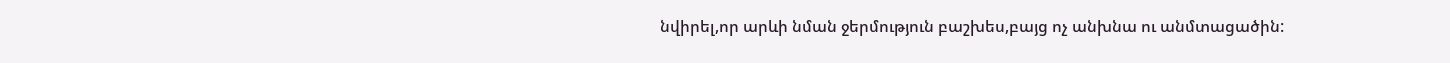նվիրել,որ արևի նման ջերմություն բաշխես,բայց ոչ անխնա ու անմտացածին: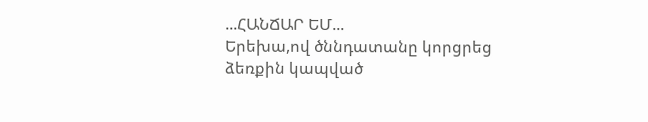...ՀԱՆՃԱՐ ԵՄ...
Երեխա,ով ծննդատանը կորցրեց ձեռքին կապված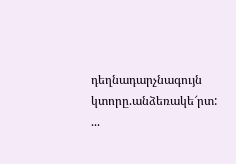դեղնադարչնագույն կտորը.անձեռակե՜րտ:
...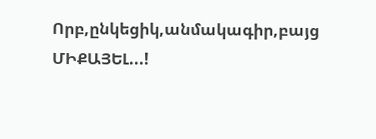Որբ,ընկեցիկ,անմակագիր,բայց ՄԻՔԱՅԵԼ...!